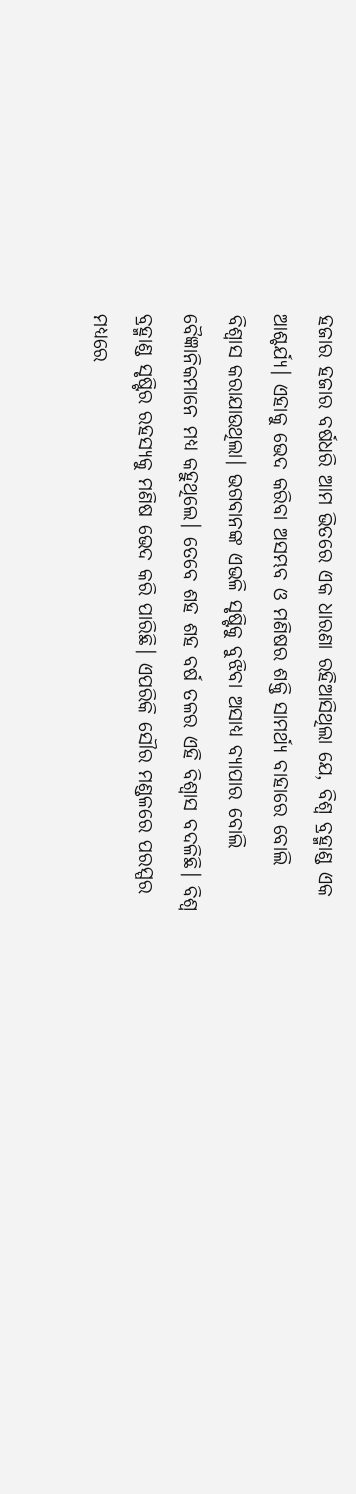ହଜାର ହଜାର ବର୍ଷଧରି ଆମ ଭିତରେ ଏକ ଧାରଣା ରହିଆସିଥିଲା ଯେ, ବିଶ୍ବ ବ୍ରହ୍ମାଣ୍ଡ ଏକ ଆଶ୍ଚର୍ଯ୍ୟ। ଏହାକୁ ଭେଦ କରିବା ଅସମ୍ଭବ ଓ ମଣିଷର ଶକ୍ତି ସାମର୍ଥ୍ୟ ବାହାରେ ବୋଲି ବିଶ୍ବାସ କରାଯାଉଥିଲା। ଭଗବାନଙ୍କ ଏଭଳି ସୃଷ୍ଟିକୁ ବୁଝିବା ଅସାଧ୍ୟ ବ୍ୟାପାର ବୋଲି ବୈଜ୍ଞାନିକମାନେ ମଧ୍ୟ କହୁଥିଲେ। ତେବେ ଶହ ଶହ ବର୍ଷ ତଳର ଏହି ବିଶ୍ବାସ ବଦଳିଛି। ବିଶ୍ବ ବ୍ରହ୍ମାଣ୍ଡ ସୃଷ୍ଟିର ରହସ୍ୟକୁ ମଣିଷ ଭେଦ କରି ପାରିଛି। ଏପରିକି ସୌର ମଣ୍ଡଳରେ ପରସ୍ପର ମଧ୍ୟରେ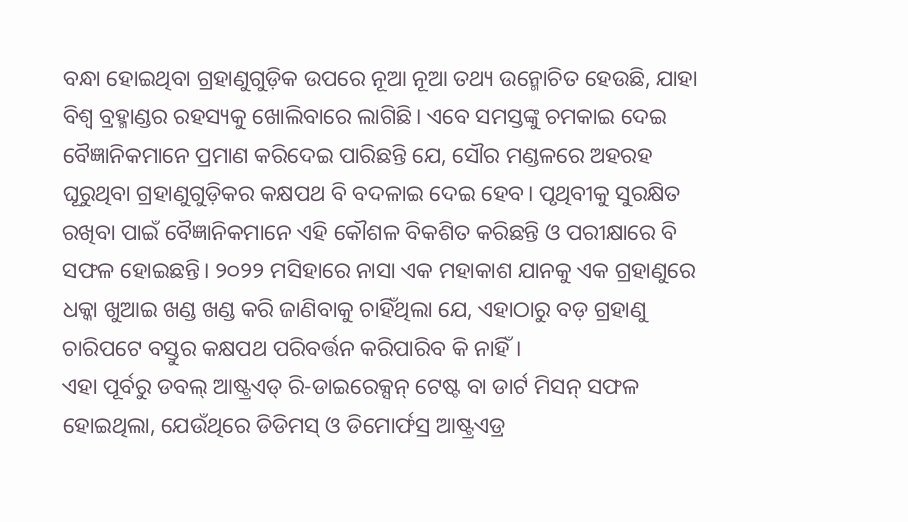ବନ୍ଧା ହୋଇଥିବା ଗ୍ରହାଣୁଗୁଡ଼ିକ ଉପରେ ନୂଆ ନୂଆ ତଥ୍ୟ ଉନ୍ମୋଚିତ ହେଉଛି, ଯାହା ବିଶ୍ବ ବ୍ରହ୍ମାଣ୍ଡର ରହସ୍ୟକୁ ଖୋଲିବାରେ ଲାଗିଛି। ଏବେ ସମସ୍ତଙ୍କୁ ଚମକାଇ ଦେଇ ବୈଜ୍ଞାନିକମାନେ ପ୍ରମାଣ କରିଦେଇ ପାରିଛନ୍ତି ଯେ, ସୌର ମଣ୍ଡଳରେ ଅହରହ ଘୂରୁଥିବା ଗ୍ରହାଣୁଗୁଡ଼ିକର କକ୍ଷପଥ ବି ବଦଳାଇ ଦେଇ ହେବ। ପୃଥିବୀକୁ ସୁରକ୍ଷିତ ରଖିବା ପାଇଁ ବୈଜ୍ଞାନିକମାନେ ଏହି କୌଶଳ ବିକଶିତ କରିଛନ୍ତି ଓ ପରୀକ୍ଷାରେ ବି ସଫଳ ହୋଇଛନ୍ତି। ୨୦୨୨ ମସିହାରେ ନାସା ଏକ ମହାକାଶ ଯାନକୁ ଏକ ଗ୍ରହାଣୁରେ ଧକ୍କା ଖୁଆଇ ଖଣ୍ଡ ଖଣ୍ଡ କରି ଜାଣିବାକୁ ଚାହିଁଥିଲା ଯେ, ଏହାଠାରୁ ବଡ଼ ଗ୍ରହାଣୁ ଚାରିପଟେ ବସ୍ତୁର କକ୍ଷପଥ ପରିବର୍ତ୍ତନ କରିପାରିବ କି ନାହିଁ।
ଏହା ପୂର୍ବରୁ ଡବଲ୍ ଆଷ୍ଟ୍ରଏଡ୍ ରି-ଡାଇରେକ୍ସନ୍ ଟେଷ୍ଟ ବା ଡାର୍ଟ ମିସନ୍ ସଫଳ ହୋଇଥିଲା, ଯେଉଁଥିରେ ଡିଡିମସ୍ ଓ ଡିମୋର୍ଫସ୍ର ଆଷ୍ଟ୍ରଏଡ୍ର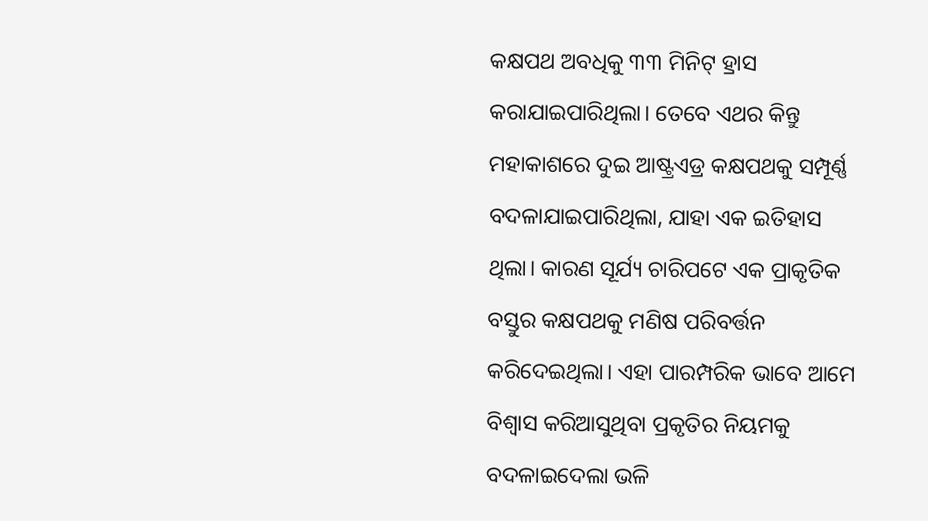କକ୍ଷପଥ ଅବଧିକୁ ୩୩ ମିନିଟ୍ ହ୍ରାସ କରାଯାଇପାରିଥିଲା। ତେବେ ଏଥର କିନ୍ତୁ ମହାକାଶରେ ଦୁଇ ଆଷ୍ଟ୍ରଏଡ୍ର କକ୍ଷପଥକୁ ସମ୍ପୂର୍ଣ୍ଣ ବଦଳାଯାଇପାରିଥିଲା, ଯାହା ଏକ ଇତିହାସ ଥିଲା। କାରଣ ସୂର୍ଯ୍ୟ ଚାରିପଟେ ଏକ ପ୍ରାକୃତିକ ବସ୍ତୁର କକ୍ଷପଥକୁ ମଣିଷ ପରିବର୍ତ୍ତନ କରିଦେଇଥିଲା। ଏହା ପାରମ୍ପରିକ ଭାବେ ଆମେ ବିଶ୍ବାସ କରିଆସୁଥିବା ପ୍ରକୃତିର ନିୟମକୁ ବଦଳାଇଦେଲା ଭଳି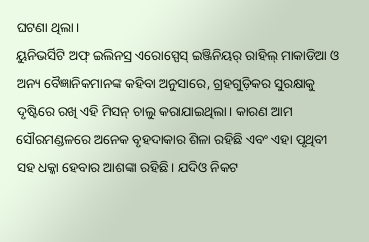ଘଟଣା ଥିଲା।
ୟୁନିଭର୍ସିଟି ଅଫ୍ ଇଲିନସ୍ର ଏରୋସ୍ପେସ୍ ଇଞ୍ଜିନିୟର୍ ରାହିଲ୍ ମାକାଡିଆ ଓ ଅନ୍ୟ ବୈଜ୍ଞାନିକମାନଙ୍କ କହିବା ଅନୁସାରେ, ଗ୍ରହଗୁଡ଼ିକର ସୁରକ୍ଷାକୁ ଦୃଷ୍ଟିରେ ରଖି ଏହି ମିସନ୍ ଚାଲୁ କରାଯାଇଥିଲା। କାରଣ ଆମ ସୌରମଣ୍ଡଳରେ ଅନେକ ବୃହଦାକାର ଶିଳା ରହିଛି ଏବଂ ଏହା ପୃଥିବୀ ସହ ଧକ୍କା ହେବାର ଆଶଙ୍କା ରହିଛି। ଯଦିଓ ନିକଟ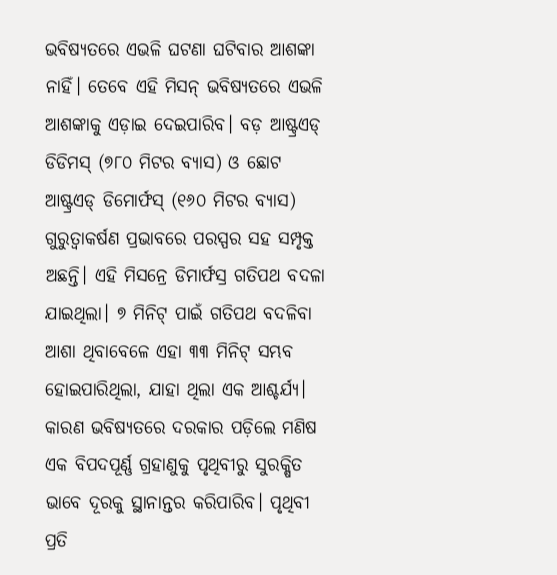ଭବିଷ୍ୟତରେ ଏଭଳି ଘଟଣା ଘଟିବାର ଆଶଙ୍କା ନାହିଁ। ତେବେ ଏହି ମିସନ୍ ଭବିଷ୍ୟତରେ ଏଭଳି ଆଶଙ୍କାକୁ ଏଡ଼ାଇ ଦେଇପାରିବ। ବଡ଼ ଆଷ୍ଟ୍ରଏଡ୍ ଡିଡିମସ୍ (୭୮୦ ମିଟର ବ୍ୟାସ) ଓ ଛୋଟ ଆଷ୍ଟ୍ରଏଡ୍ ଡିମୋର୍ଫସ୍ (୧୬୦ ମିଟର ବ୍ୟାସ) ଗୁରୁତ୍ବାକର୍ଷଣ ପ୍ରଭାବରେ ପରସ୍ପର ସହ ସମ୍ପୃକ୍ତ ଅଛନ୍ତି। ଏହି ମିସନ୍ରେ ଡିମାର୍ଫସ୍ର ଗତିପଥ ବଦଳା ଯାଇଥିଲା। ୭ ମିନିଟ୍ ପାଇଁ ଗତିପଥ ବଦଳିବା ଆଶା ଥିବାବେଳେ ଏହା ୩୩ ମିନିଟ୍ ସମ୍ଭବ ହୋଇପାରିଥିଲା, ଯାହା ଥିଲା ଏକ ଆଶ୍ଚର୍ଯ୍ୟ। କାରଣ ଭବିଷ୍ୟତରେ ଦରକାର ପଡ଼ିଲେ ମଣିଷ ଏକ ବିପଦପୂର୍ଣ୍ଣ ଗ୍ରହାଣୁକୁ ପୃଥିବୀରୁ ସୁରକ୍ଷିତ ଭାବେ ଦୂରକୁ ସ୍ଥାନାନ୍ତର କରିପାରିବ। ପୃଥିବୀ ପ୍ରତି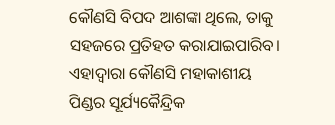କୌଣସି ବିପଦ ଆଶଙ୍କା ଥିଲେ, ତାକୁ ସହଜରେ ପ୍ରତିହତ କରାଯାଇପାରିବ। ଏହାଦ୍ବାରା କୌଣସି ମହାକାଶୀୟ ପିଣ୍ଡର ସୂର୍ଯ୍ୟକୈନ୍ଦ୍ରିକ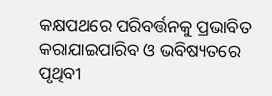କକ୍ଷପଥରେ ପରିବର୍ତ୍ତନକୁ ପ୍ରଭାବିତ କରାଯାଇପାରିବ ଓ ଭବିଷ୍ୟତରେ ପୃଥିବୀ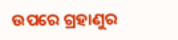ଉପରେ ଗ୍ରହାଣୁର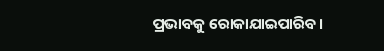ପ୍ରଭାବକୁ ରୋକାଯାଇପାରିବ।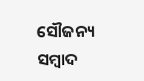ସୌଜନ୍ୟ ସମ୍ବାଦ